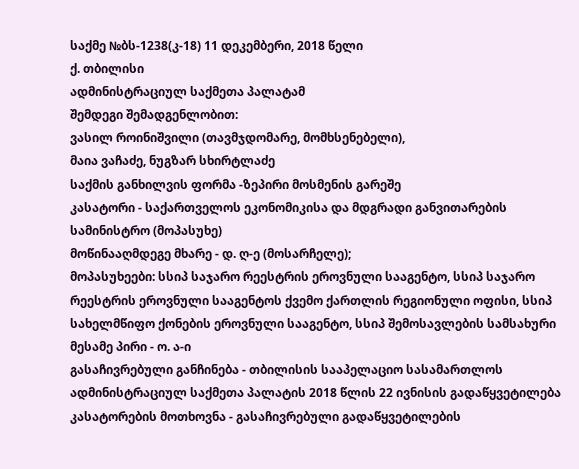საქმე №ბს-1238(კ-18) 11 დეკემბერი, 2018 წელი
ქ. თბილისი
ადმინისტრაციულ საქმეთა პალატამ
შემდეგი შემადგენლობით:
ვასილ როინიშვილი (თავმჯდომარე, მომხსენებელი),
მაია ვაჩაძე, ნუგზარ სხირტლაძე
საქმის განხილვის ფორმა -ზეპირი მოსმენის გარეშე
კასატორი - საქართველოს ეკონომიკისა და მდგრადი განვითარების სამინისტრო (მოპასუხე)
მოწინააღმდეგე მხარე - დ. ღ-ე (მოსარჩელე);
მოპასუხეები: სსიპ საჯარო რეესტრის ეროვნული სააგენტო, სსიპ საჯარო რეესტრის ეროვნული სააგენტოს ქვემო ქართლის რეგიონული ოფისი, სსიპ სახელმწიფო ქონების ეროვნული სააგენტო, სსიპ შემოსავლების სამსახური
მესამე პირი - ო. ა-ი
გასაჩივრებული განჩინება - თბილისის სააპელაციო სასამართლოს ადმინისტრაციულ საქმეთა პალატის 2018 წლის 22 ივნისის გადაწყვეტილება
კასატორების მოთხოვნა - გასაჩივრებული გადაწყვეტილების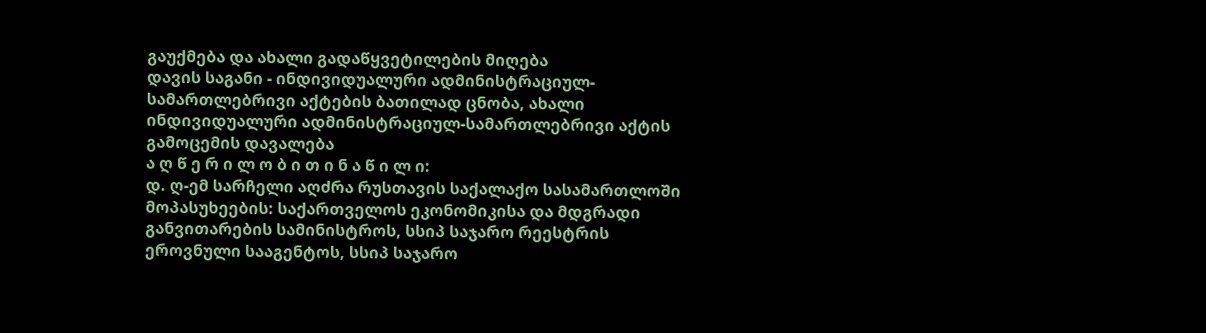გაუქმება და ახალი გადაწყვეტილების მიღება
დავის საგანი - ინდივიდუალური ადმინისტრაციულ-სამართლებრივი აქტების ბათილად ცნობა, ახალი ინდივიდუალური ადმინისტრაციულ-სამართლებრივი აქტის გამოცემის დავალება
ა ღ წ ე რ ი ლ ო ბ ი თ ი ნ ა წ ი ლ ი:
დ. ღ-ემ სარჩელი აღძრა რუსთავის საქალაქო სასამართლოში მოპასუხეების: საქართველოს ეკონომიკისა და მდგრადი განვითარების სამინისტროს, სსიპ საჯარო რეესტრის ეროვნული სააგენტოს, სსიპ საჯარო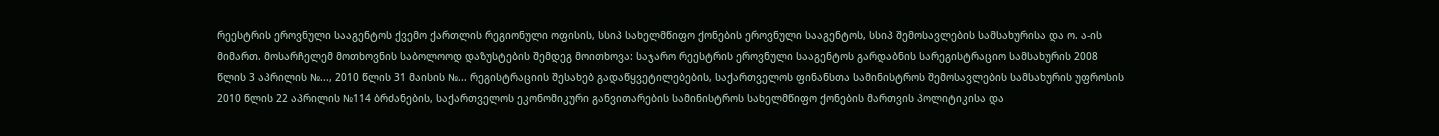რეესტრის ეროვნული სააგენტოს ქვემო ქართლის რეგიონული ოფისის, სსიპ სახელმწიფო ქონების ეროვნული სააგენტოს, სსიპ შემოსავლების სამსახურისა და ო. ა-ის მიმართ. მოსარჩელემ მოთხოვნის საბოლოოდ დაზუსტების შემდეგ მოითხოვა: საჯარო რეესტრის ეროვნული სააგენტოს გარდაბნის სარეგისტრაციო სამსახურის 2008 წლის 3 აპრილის №..., 2010 წლის 31 მაისის №... რეგისტრაციის შესახებ გადაწყვეტილებების, საქართველოს ფინანსთა სამინისტროს შემოსავლების სამსახურის უფროსის 2010 წლის 22 აპრილის №114 ბრძანების, საქართველოს ეკონომიკური განვითარების სამინისტროს სახელმწიფო ქონების მართვის პოლიტიკისა და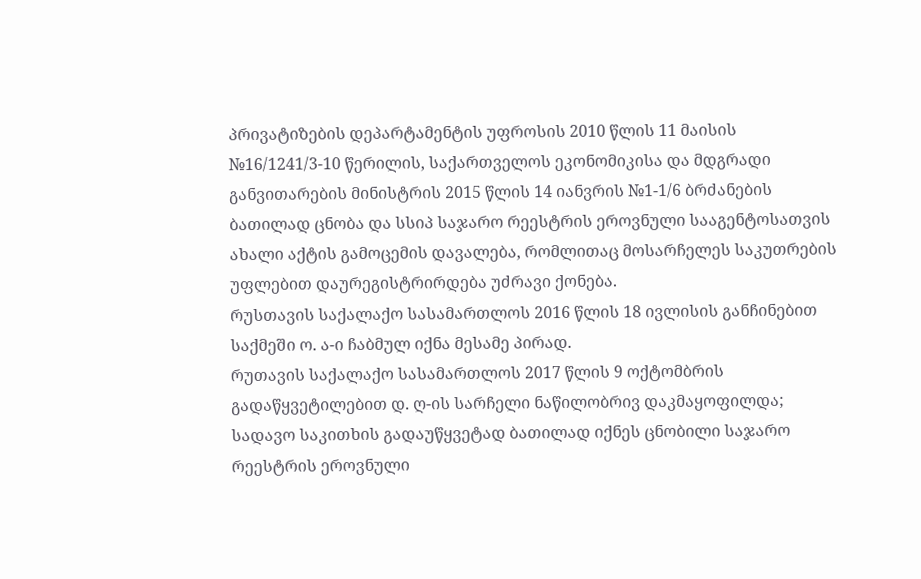პრივატიზების დეპარტამენტის უფროსის 2010 წლის 11 მაისის №16/1241/3-10 წერილის, საქართველოს ეკონომიკისა და მდგრადი განვითარების მინისტრის 2015 წლის 14 იანვრის №1-1/6 ბრძანების ბათილად ცნობა და სსიპ საჯარო რეესტრის ეროვნული სააგენტოსათვის ახალი აქტის გამოცემის დავალება, რომლითაც მოსარჩელეს საკუთრების უფლებით დაურეგისტრირდება უძრავი ქონება.
რუსთავის საქალაქო სასამართლოს 2016 წლის 18 ივლისის განჩინებით საქმეში ო. ა-ი ჩაბმულ იქნა მესამე პირად.
რუთავის საქალაქო სასამართლოს 2017 წლის 9 ოქტომბრის გადაწყვეტილებით დ. ღ-ის სარჩელი ნაწილობრივ დაკმაყოფილდა; სადავო საკითხის გადაუწყვეტად ბათილად იქნეს ცნობილი საჯარო რეესტრის ეროვნული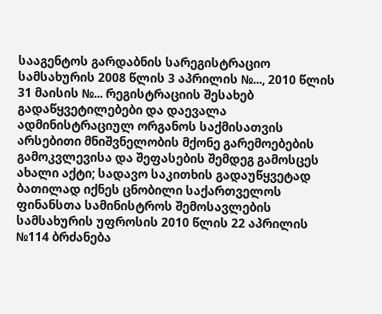სააგენტოს გარდაბნის სარეგისტრაციო სამსახურის 2008 წლის 3 აპრილის №..., 2010 წლის 31 მაისის №... რეგისტრაციის შესახებ გადაწყვეტილებები და დაევალა ადმინისტრაციულ ორგანოს საქმისათვის არსებითი მნიშვნელობის მქონე გარემოებების გამოკვლევისა და შეფასების შემდეგ გამოსცეს ახალი აქტი; სადავო საკითხის გადაუწყვეტად ბათილად იქნეს ცნობილი საქართველოს ფინანსთა სამინისტროს შემოსავლების სამსახურის უფროსის 2010 წლის 22 აპრილის №114 ბრძანება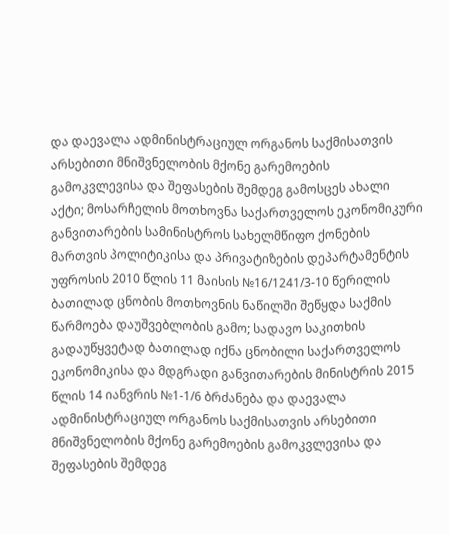და დაევალა ადმინისტრაციულ ორგანოს საქმისათვის არსებითი მნიშვნელობის მქონე გარემოების გამოკვლევისა და შეფასების შემდეგ გამოსცეს ახალი აქტი; მოსარჩელის მოთხოვნა საქართველოს ეკონომიკური განვითარების სამინისტროს სახელმწიფო ქონების მართვის პოლიტიკისა და პრივატიზების დეპარტამენტის უფროსის 2010 წლის 11 მაისის №16/1241/3-10 წერილის ბათილად ცნობის მოთხოვნის ნაწილში შეწყდა საქმის წარმოება დაუშვებლობის გამო; სადავო საკითხის გადაუწყვეტად ბათილად იქნა ცნობილი საქართველოს ეკონომიკისა და მდგრადი განვითარების მინისტრის 2015 წლის 14 იანვრის №1-1/6 ბრძანება და დაევალა ადმინისტრაციულ ორგანოს საქმისათვის არსებითი მნიშვნელობის მქონე გარემოების გამოკვლევისა და შეფასების შემდეგ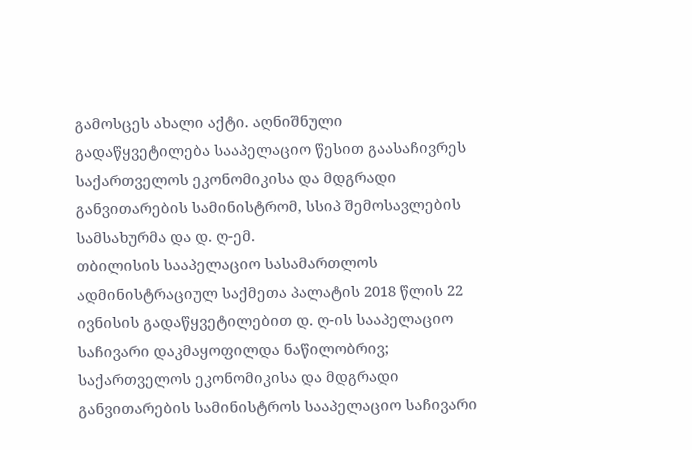გამოსცეს ახალი აქტი. აღნიშნული გადაწყვეტილება სააპელაციო წესით გაასაჩივრეს საქართველოს ეკონომიკისა და მდგრადი განვითარების სამინისტრომ, სსიპ შემოსავლების სამსახურმა და დ. ღ-ემ.
თბილისის სააპელაციო სასამართლოს ადმინისტრაციულ საქმეთა პალატის 2018 წლის 22 ივნისის გადაწყვეტილებით დ. ღ-ის სააპელაციო საჩივარი დაკმაყოფილდა ნაწილობრივ; საქართველოს ეკონომიკისა და მდგრადი განვითარების სამინისტროს სააპელაციო საჩივარი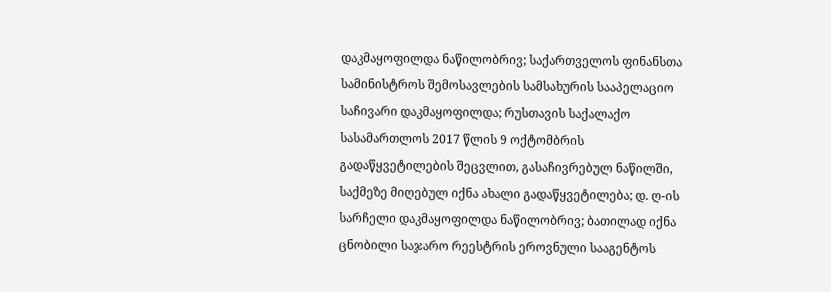დაკმაყოფილდა ნაწილობრივ; საქართველოს ფინანსთა სამინისტროს შემოსავლების სამსახურის სააპელაციო საჩივარი დაკმაყოფილდა; რუსთავის საქალაქო სასამართლოს 2017 წლის 9 ოქტომბრის გადაწყვეტილების შეცვლით, გასაჩივრებულ ნაწილში, საქმეზე მიღებულ იქნა ახალი გადაწყვეტილება; დ. ღ-ის სარჩელი დაკმაყოფილდა ნაწილობრივ; ბათილად იქნა ცნობილი საჯარო რეესტრის ეროვნული სააგენტოს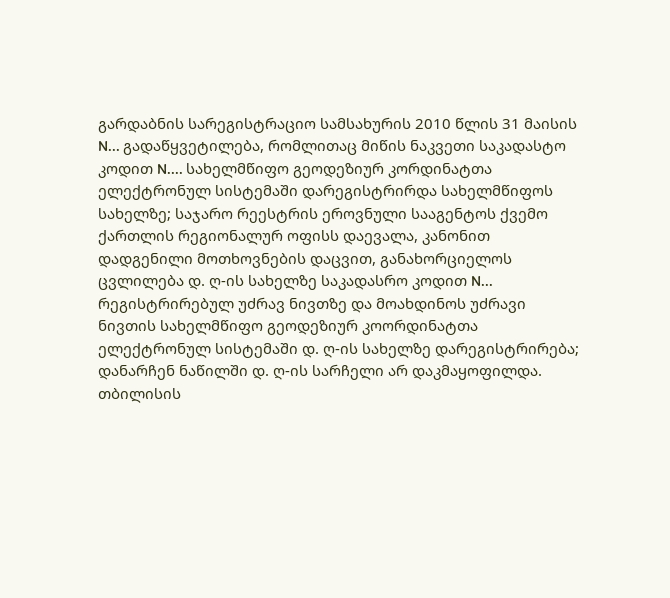გარდაბნის სარეგისტრაციო სამსახურის 2010 წლის 31 მაისის N... გადაწყვეტილება, რომლითაც მიწის ნაკვეთი საკადასტო კოდით N.... სახელმწიფო გეოდეზიურ კორდინატთა ელექტრონულ სისტემაში დარეგისტრირდა სახელმწიფოს სახელზე; საჯარო რეესტრის ეროვნული სააგენტოს ქვემო ქართლის რეგიონალურ ოფისს დაევალა, კანონით დადგენილი მოთხოვნების დაცვით, განახორციელოს ცვლილება დ. ღ-ის სახელზე საკადასრო კოდით N... რეგისტრირებულ უძრავ ნივთზე და მოახდინოს უძრავი ნივთის სახელმწიფო გეოდეზიურ კოორდინატთა ელექტრონულ სისტემაში დ. ღ-ის სახელზე დარეგისტრირება; დანარჩენ ნაწილში დ. ღ-ის სარჩელი არ დაკმაყოფილდა.
თბილისის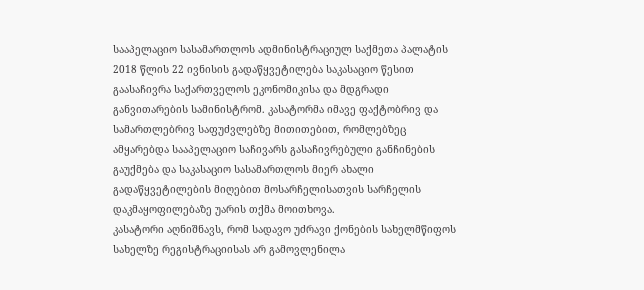სააპელაციო სასამართლოს ადმინისტრაციულ საქმეთა პალატის 2018 წლის 22 ივნისის გადაწყვეტილება საკასაციო წესით გაასაჩივრა საქართველოს ეკონომიკისა და მდგრადი განვითარების სამინისტრომ. კასატორმა იმავე ფაქტობრივ და სამართლებრივ საფუძვლებზე მითითებით, რომლებზეც ამყარებდა სააპელაციო საჩივარს გასაჩივრებული განჩინების გაუქმება და საკასაციო სასამართლოს მიერ ახალი გადაწყვეტილების მიღებით მოსარჩელისათვის სარჩელის დაკმაყოფილებაზე უარის თქმა მოითხოვა.
კასატორი აღნიშნავს, რომ სადავო უძრავი ქონების სახელმწიფოს სახელზე რეგისტრაციისას არ გამოვლენილა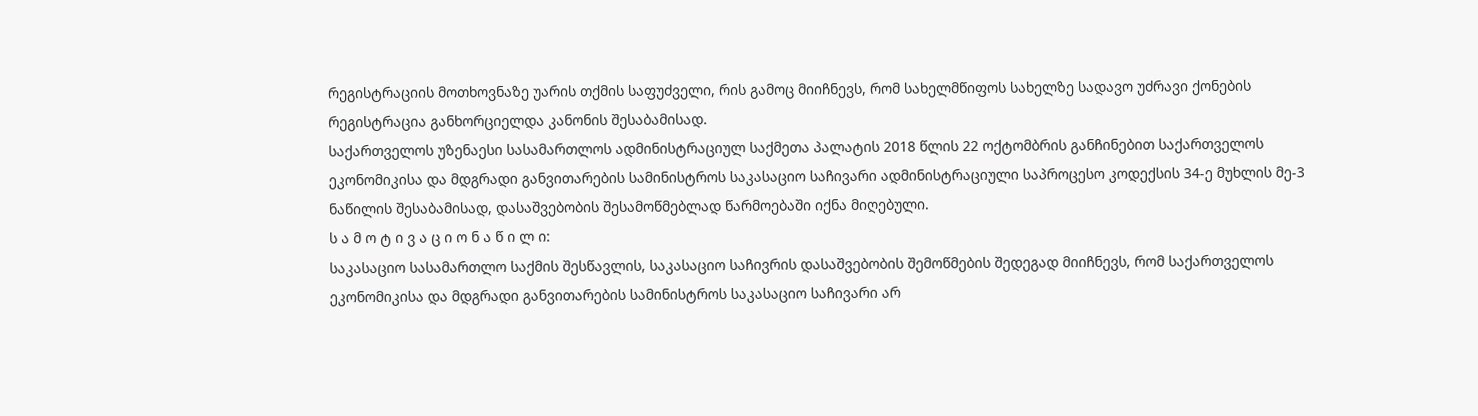რეგისტრაციის მოთხოვნაზე უარის თქმის საფუძველი, რის გამოც მიიჩნევს, რომ სახელმწიფოს სახელზე სადავო უძრავი ქონების რეგისტრაცია განხორციელდა კანონის შესაბამისად.
საქართველოს უზენაესი სასამართლოს ადმინისტრაციულ საქმეთა პალატის 2018 წლის 22 ოქტომბრის განჩინებით საქართველოს ეკონომიკისა და მდგრადი განვითარების სამინისტროს საკასაციო საჩივარი ადმინისტრაციული საპროცესო კოდექსის 34-ე მუხლის მე-3 ნაწილის შესაბამისად, დასაშვებობის შესამოწმებლად წარმოებაში იქნა მიღებული.
ს ა მ ო ტ ი ვ ა ც ი ო ნ ა წ ი ლ ი:
საკასაციო სასამართლო საქმის შესწავლის, საკასაციო საჩივრის დასაშვებობის შემოწმების შედეგად მიიჩნევს, რომ საქართველოს ეკონომიკისა და მდგრადი განვითარების სამინისტროს საკასაციო საჩივარი არ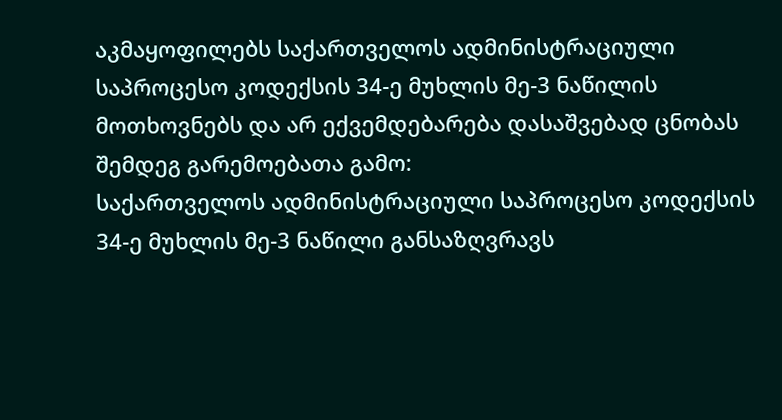აკმაყოფილებს საქართველოს ადმინისტრაციული საპროცესო კოდექსის 34-ე მუხლის მე-3 ნაწილის მოთხოვნებს და არ ექვემდებარება დასაშვებად ცნობას შემდეგ გარემოებათა გამო:
საქართველოს ადმინისტრაციული საპროცესო კოდექსის 34-ე მუხლის მე-3 ნაწილი განსაზღვრავს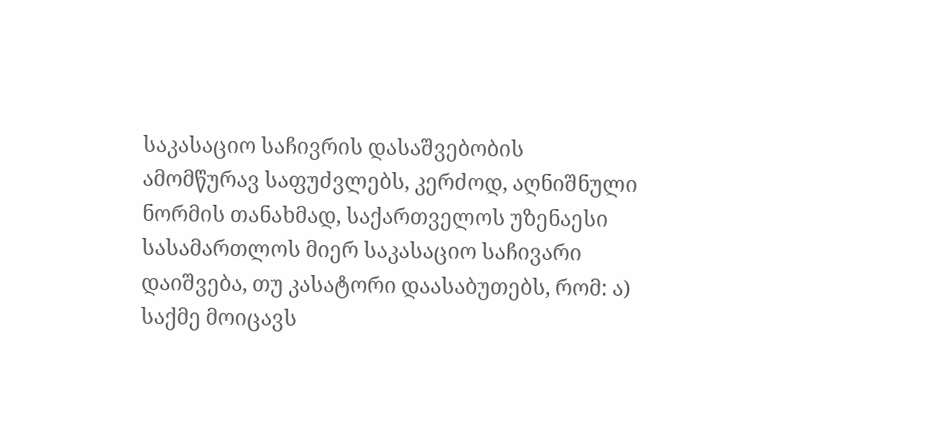საკასაციო საჩივრის დასაშვებობის ამომწურავ საფუძვლებს, კერძოდ, აღნიშნული ნორმის თანახმად, საქართველოს უზენაესი სასამართლოს მიერ საკასაციო საჩივარი დაიშვება, თუ კასატორი დაასაბუთებს, რომ: ა) საქმე მოიცავს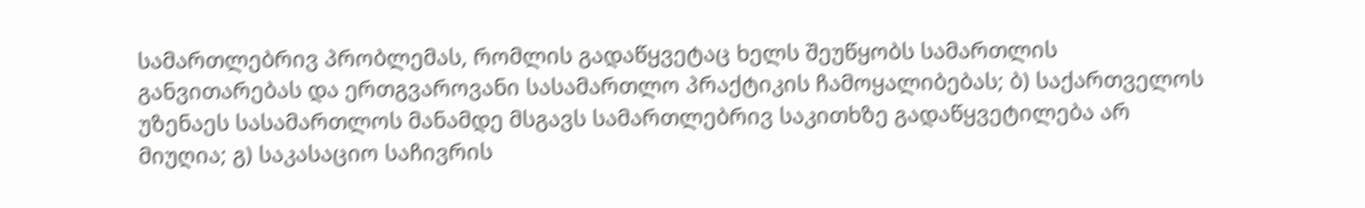სამართლებრივ პრობლემას, რომლის გადაწყვეტაც ხელს შეუწყობს სამართლის განვითარებას და ერთგვაროვანი სასამართლო პრაქტიკის ჩამოყალიბებას; ბ) საქართველოს უზენაეს სასამართლოს მანამდე მსგავს სამართლებრივ საკითხზე გადაწყვეტილება არ მიუღია; გ) საკასაციო საჩივრის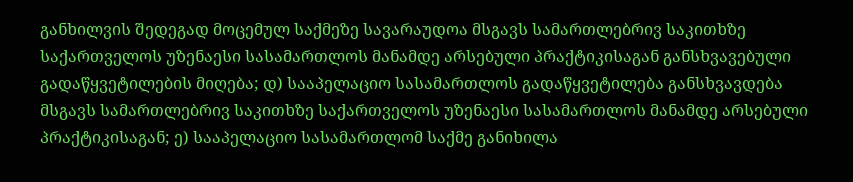განხილვის შედეგად მოცემულ საქმეზე სავარაუდოა მსგავს სამართლებრივ საკითხზე საქართველოს უზენაესი სასამართლოს მანამდე არსებული პრაქტიკისაგან განსხვავებული გადაწყვეტილების მიღება; დ) სააპელაციო სასამართლოს გადაწყვეტილება განსხვავდება მსგავს სამართლებრივ საკითხზე საქართველოს უზენაესი სასამართლოს მანამდე არსებული პრაქტიკისაგან; ე) სააპელაციო სასამართლომ საქმე განიხილა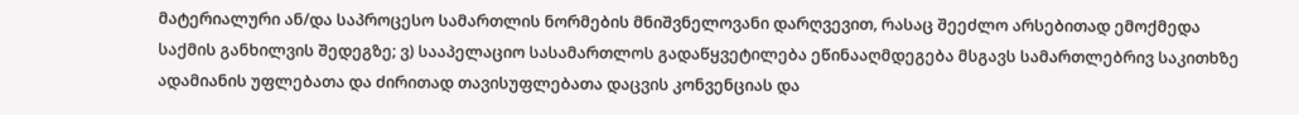მატერიალური ან/და საპროცესო სამართლის ნორმების მნიშვნელოვანი დარღვევით, რასაც შეეძლო არსებითად ემოქმედა საქმის განხილვის შედეგზე; ვ) სააპელაციო სასამართლოს გადაწყვეტილება ეწინააღმდეგება მსგავს სამართლებრივ საკითხზე ადამიანის უფლებათა და ძირითად თავისუფლებათა დაცვის კონვენციას და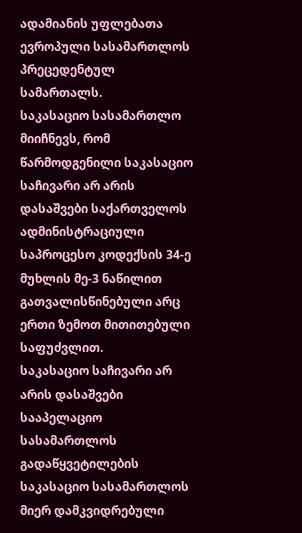ადამიანის უფლებათა ევროპული სასამართლოს პრეცედენტულ სამართალს.
საკასაციო სასამართლო მიიჩნევს, რომ წარმოდგენილი საკასაციო საჩივარი არ არის დასაშვები საქართველოს ადმინისტრაციული საპროცესო კოდექსის 34-ე მუხლის მე-3 ნაწილით გათვალისწინებული არც ერთი ზემოთ მითითებული საფუძვლით.
საკასაციო საჩივარი არ არის დასაშვები სააპელაციო სასამართლოს გადაწყვეტილების საკასაციო სასამართლოს მიერ დამკვიდრებული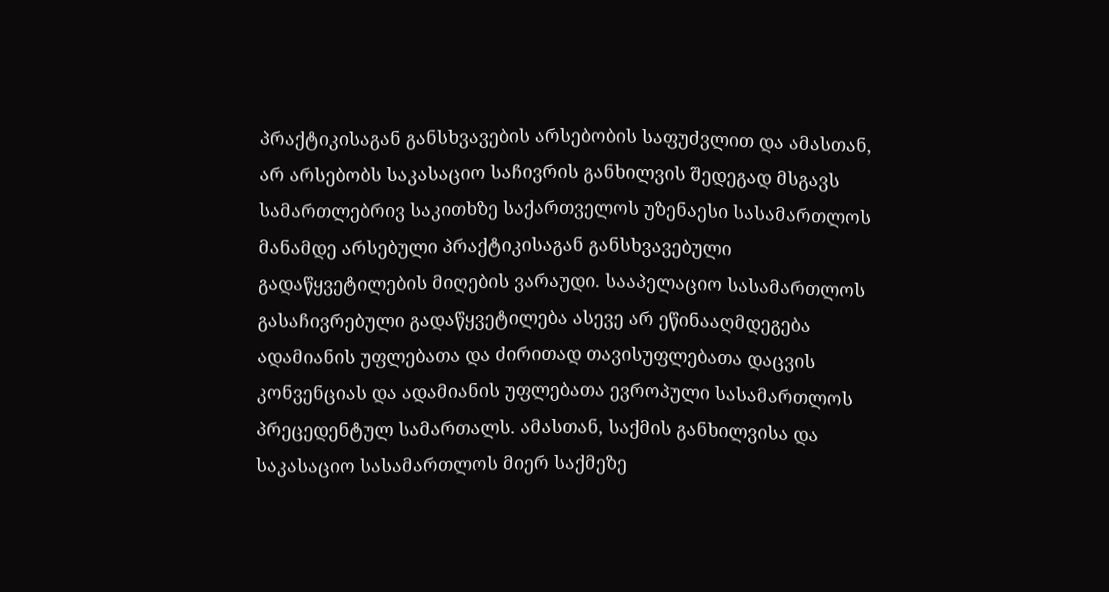პრაქტიკისაგან განსხვავების არსებობის საფუძვლით და ამასთან, არ არსებობს საკასაციო საჩივრის განხილვის შედეგად მსგავს სამართლებრივ საკითხზე საქართველოს უზენაესი სასამართლოს მანამდე არსებული პრაქტიკისაგან განსხვავებული გადაწყვეტილების მიღების ვარაუდი. სააპელაციო სასამართლოს გასაჩივრებული გადაწყვეტილება ასევე არ ეწინააღმდეგება ადამიანის უფლებათა და ძირითად თავისუფლებათა დაცვის კონვენციას და ადამიანის უფლებათა ევროპული სასამართლოს პრეცედენტულ სამართალს. ამასთან, საქმის განხილვისა და საკასაციო სასამართლოს მიერ საქმეზე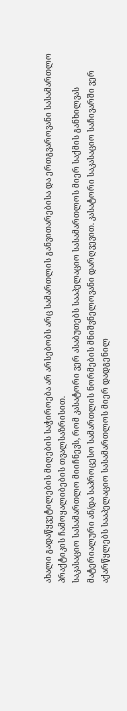ახალი გადაწყვეტილების მიღების საჭიროება არ არსებობს არც სამართლის განვითარებისა და ერთგვაროვანი სასამართლო პრაქტიკის ჩამოყალიბების თვალსაზრისით.
საკასაციო სასამართლო მიიჩნევს, რომ კასატორი ვერ ასაბუთებს სააპელაციო სასამართლოს მიერ საქმის განხილვას მატერიალური ან/და საპროცესო სამართლის ნორმების მნიშვნელოვანი დარღვევით. კასატორი საკასაციო საჩივარში ვერ აქარწყლებს სააპელაციო სასამართლოს მიერ დადგენილ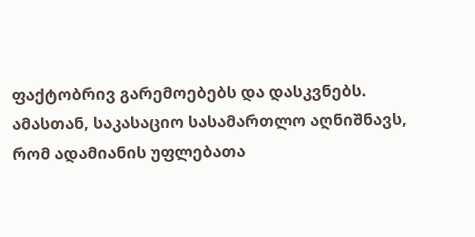ფაქტობრივ გარემოებებს და დასკვნებს.
ამასთან, საკასაციო სასამართლო აღნიშნავს, რომ ადამიანის უფლებათა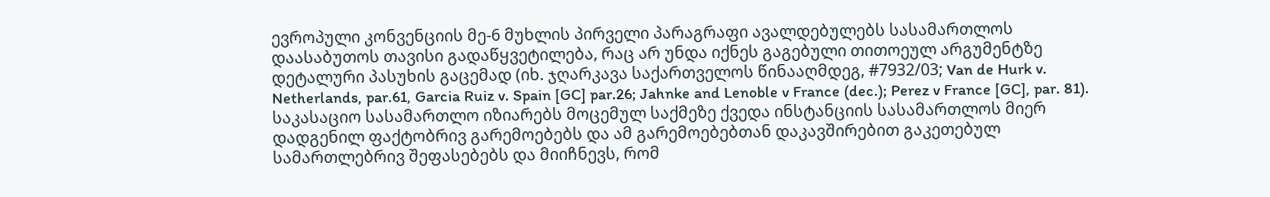ევროპული კონვენციის მე-6 მუხლის პირველი პარაგრაფი ავალდებულებს სასამართლოს დაასაბუთოს თავისი გადაწყვეტილება, რაც არ უნდა იქნეს გაგებული თითოეულ არგუმენტზე დეტალური პასუხის გაცემად (იხ. ჯღარკავა საქართველოს წინააღმდეგ, #7932/03; Van de Hurk v. Netherlands, par.61, Garcia Ruiz v. Spain [GC] par.26; Jahnke and Lenoble v France (dec.); Perez v France [GC], par. 81).
საკასაციო სასამართლო იზიარებს მოცემულ საქმეზე ქვედა ინსტანციის სასამართლოს მიერ დადგენილ ფაქტობრივ გარემოებებს და ამ გარემოებებთან დაკავშირებით გაკეთებულ სამართლებრივ შეფასებებს და მიიჩნევს, რომ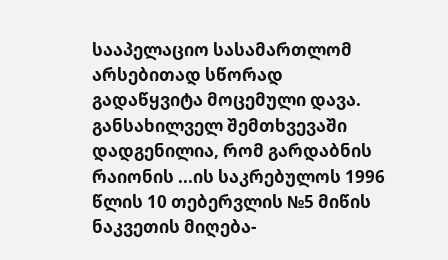სააპელაციო სასამართლომ არსებითად სწორად გადაწყვიტა მოცემული დავა.
განსახილველ შემთხვევაში დადგენილია, რომ გარდაბნის რაიონის ...ის საკრებულოს 1996 წლის 10 თებერვლის №5 მიწის ნაკვეთის მიღება-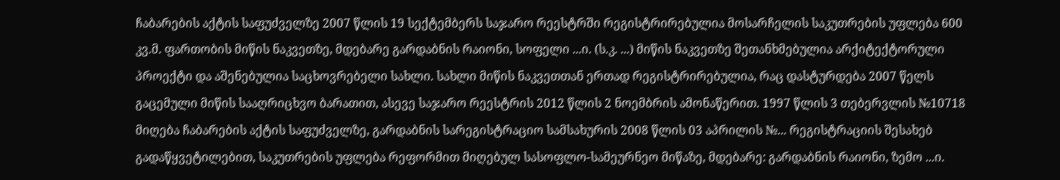ჩაბარების აქტის საფუძველზე 2007 წლის 19 სექტემბერს საჯარო რეესტრში რეგისტრირებულია მოსარჩელის საკუთრების უფლება 600 კვ.მ. ფართობის მიწის ნაკვეთზე, მდებარე გარდაბნის რაიონი, სოფელი ...ი. (ს.კ. ...) მიწის ნაკვეთზე შეთანხმებულია არქიტექტორული პროექტი და აშენებულია საცხოვრებელი სახლი. სახლი მიწის ნაკვეთთან ერთად რეგისტრირებულია, რაც დასტურდება 2007 წელს გაცემული მიწის სააღრიცხვო ბარათით, ასევე საჯარო რეესტრის 2012 წლის 2 ნოემბრის ამონაწერით. 1997 წლის 3 თებერვლის №10718 მიღება ჩაბარების აქტის საფუძველზე, გარდაბნის სარეგისტრაციო სამსახურის 2008 წლის 03 აპრილის №... რეგისტრაციის შესახებ გადაწყვეტილებით, საკუთრების უფლება რეფორმით მიღებულ სასოფლო-სამეურნეო მიწაზე, მდებარე: გარდაბნის რაიონი, ზემო ...ი.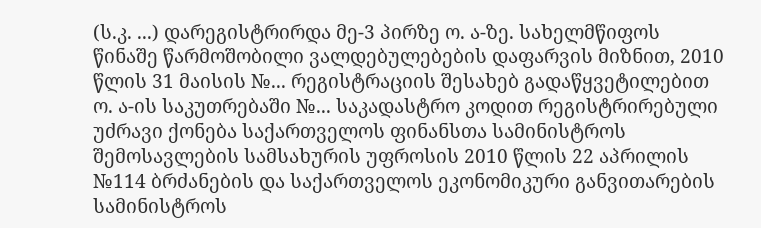(ს.კ. ...) დარეგისტრირდა მე-3 პირზე ო. ა-ზე. სახელმწიფოს წინაშე წარმოშობილი ვალდებულებების დაფარვის მიზნით, 2010 წლის 31 მაისის №... რეგისტრაციის შესახებ გადაწყვეტილებით ო. ა-ის საკუთრებაში №... საკადასტრო კოდით რეგისტრირებული უძრავი ქონება საქართველოს ფინანსთა სამინისტროს შემოსავლების სამსახურის უფროსის 2010 წლის 22 აპრილის №114 ბრძანების და საქართველოს ეკონომიკური განვითარების სამინისტროს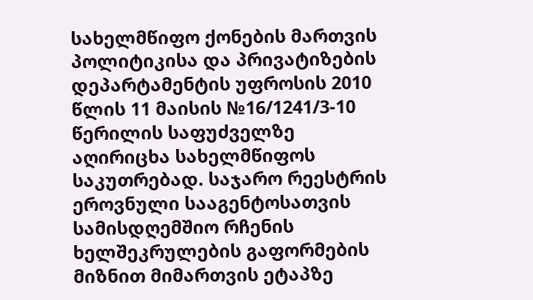სახელმწიფო ქონების მართვის პოლიტიკისა და პრივატიზების დეპარტამენტის უფროსის 2010 წლის 11 მაისის №16/1241/3-10 წერილის საფუძველზე აღირიცხა სახელმწიფოს საკუთრებად. საჯარო რეესტრის ეროვნული სააგენტოსათვის სამისდღემშიო რჩენის ხელშეკრულების გაფორმების მიზნით მიმართვის ეტაპზე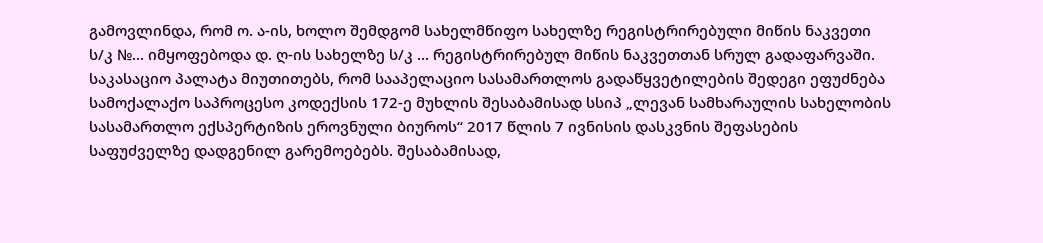გამოვლინდა, რომ ო. ა-ის, ხოლო შემდგომ სახელმწიფო სახელზე რეგისტრირებული მიწის ნაკვეთი ს/კ №... იმყოფებოდა დ. ღ-ის სახელზე ს/კ ... რეგისტრირებულ მიწის ნაკვეთთან სრულ გადაფარვაში.
საკასაციო პალატა მიუთითებს, რომ სააპელაციო სასამართლოს გადაწყვეტილების შედეგი ეფუძნება სამოქალაქო საპროცესო კოდექსის 172-ე მუხლის შესაბამისად სსიპ „ლევან სამხარაულის სახელობის სასამართლო ექსპერტიზის ეროვნული ბიუროს“ 2017 წლის 7 ივნისის დასკვნის შეფასების საფუძველზე დადგენილ გარემოებებს. შესაბამისად,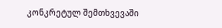კონკრეტულ შემთხვევაში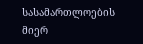სასამართლოების მიერ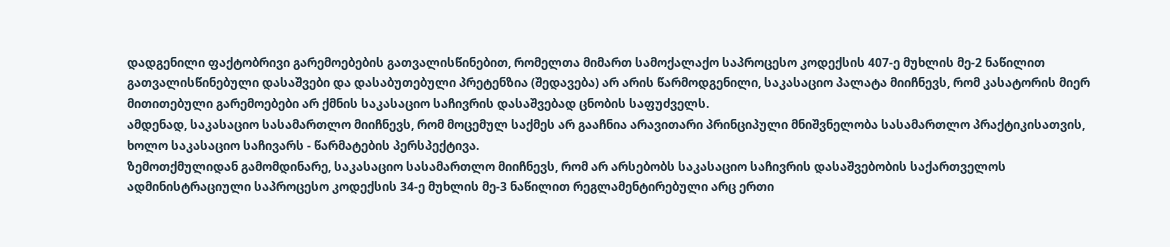დადგენილი ფაქტობრივი გარემოებების გათვალისწინებით, რომელთა მიმართ სამოქალაქო საპროცესო კოდექსის 407-ე მუხლის მე-2 ნაწილით გათვალისწინებული დასაშვები და დასაბუთებული პრეტენზია (შედავება) არ არის წარმოდგენილი, საკასაციო პალატა მიიჩნევს, რომ კასატორის მიერ მითითებული გარემოებები არ ქმნის საკასაციო საჩივრის დასაშვებად ცნობის საფუძველს.
ამდენად, საკასაციო სასამართლო მიიჩნევს, რომ მოცემულ საქმეს არ გააჩნია არავითარი პრინციპული მნიშვნელობა სასამართლო პრაქტიკისათვის, ხოლო საკასაციო საჩივარს - წარმატების პერსპექტივა.
ზემოთქმულიდან გამომდინარე, საკასაციო სასამართლო მიიჩნევს, რომ არ არსებობს საკასაციო საჩივრის დასაშვებობის საქართველოს ადმინისტრაციული საპროცესო კოდექსის 34-ე მუხლის მე-3 ნაწილით რეგლამენტირებული არც ერთი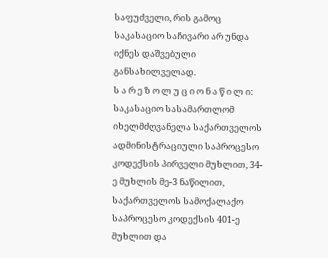საფუძველი, რის გამოც საკასაციო საჩივარი არ უნდა იქნეს დაშვებული განსახილველად.
ს ა რ ე ზ ო ლ უ ც ი ო ნ ა წ ი ლ ი:
საკასაციო სასამართლომ იხელმძღვანელა საქართველოს ადმინისტრაციული საპროცესო კოდექსის პირველი მუხლით, 34-ე მუხლის მე-3 ნაწილით, საქართველოს სამოქალაქო საპროცესო კოდექსის 401-ე მუხლით და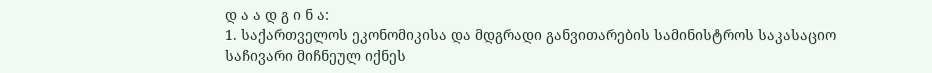დ ა ა დ გ ი ნ ა:
1. საქართველოს ეკონომიკისა და მდგრადი განვითარების სამინისტროს საკასაციო საჩივარი მიჩნეულ იქნეს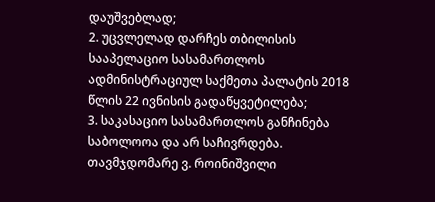დაუშვებლად;
2. უცვლელად დარჩეს თბილისის სააპელაციო სასამართლოს ადმინისტრაციულ საქმეთა პალატის 2018 წლის 22 ივნისის გადაწყვეტილება;
3. საკასაციო სასამართლოს განჩინება საბოლოოა და არ საჩივრდება.
თავმჯდომარე ვ. როინიშვილი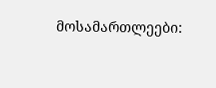მოსამართლეები: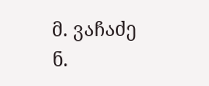მ. ვაჩაძე
ნ.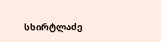სხირტლაძე